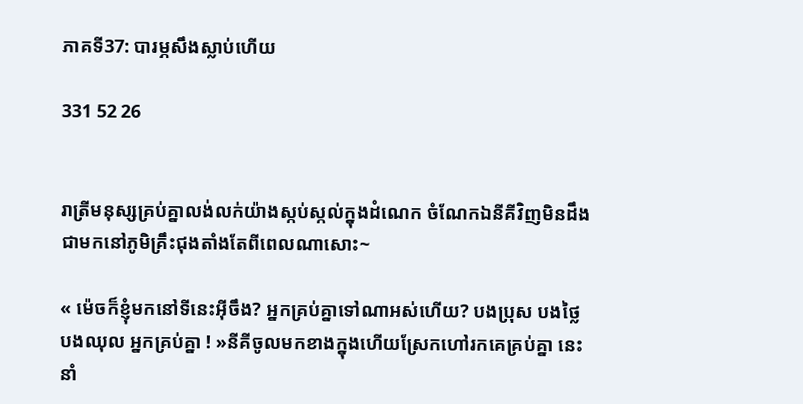ភាគទី37: បារម្ភសឹងស្លាប់ហើយ

331 52 26


រាត្រីមនុស្សគ្រប់គ្នាលង់លក់យ៉ាងស្កប់ស្កល់ក្នុងដំណេក ចំណែកឯនីគីវិញមិនដឹងជាមកនៅភូមិគ្រឹះជុងតាំងតែពីពេលណាសោះ~

« ម៉េចក៏ខ្ញុំមកនៅទីនេះអ៊ីចឹង? អ្នកគ្រប់គ្នាទៅណាអស់ហើយ? បងប្រុស បងថ្លៃ បងឈុល អ្នកគ្រប់គ្នា ! »នីគីចូលមកខាងក្នុងហើយស្រែកហៅរកគេគ្រប់គ្នា នេះនាំ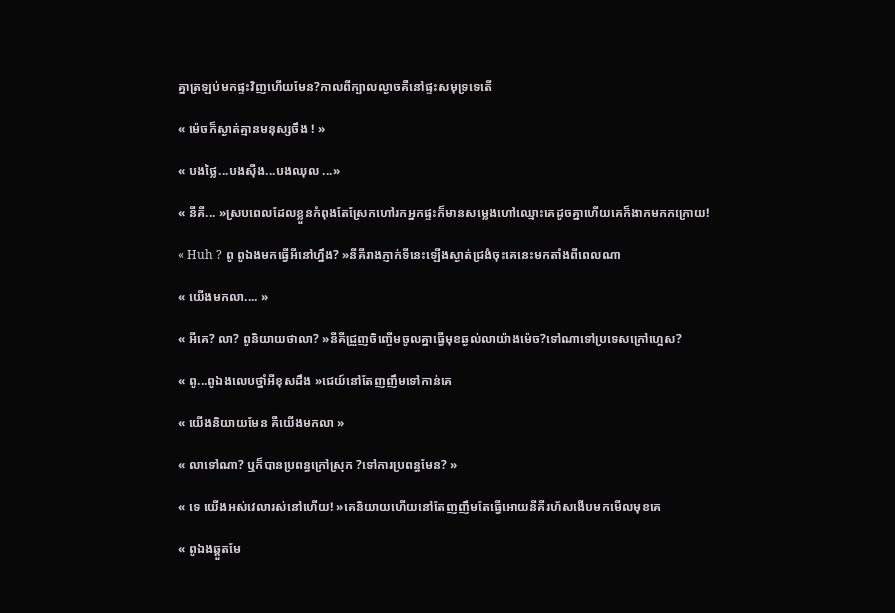គ្នាត្រឡប់មកផ្ទះវិញហើយមែន?កាលពីក្បាលល្ងាចគឺនៅផ្ទះសមុទ្រទេតើ

« ម៉េចក៏ស្ងាត់គ្មានមនុស្សចឹង ! »

« បងថ្លៃ...បងសុឺង...បងឈុល ...»

« នីគី... »ស្របពេលដែលខ្លួនកំពុងតែស្រែកហៅរកអ្នកផ្ទះក៏មានសម្លេងហៅឈ្មោះគេដូចគ្នាហើយគេក៏ងាកមកកក្រោយ!

« Huh ? ពូ ពូឯងមកធ្វើអីនៅហ្នឹង? »នីគីរាងភ្ញាក់ទីនេះឡើងស្ងាត់ជ្រងំចុះគេនេះមកតាំងពីពេលណា

« យើងមកលា.... »

« អីគេ? លា? ពូនិយាយថាលា? »នីគីជ្រួញចិញ្ចើមចូលគ្នាធ្វើមុខឆ្ងល់លាយ៉ាងម៉េច?ទៅណាទៅប្រទេសក្រៅហ្អេស?

« ពូ...ពូឯងលេបថ្នាំអីខុសដឹង »ជេយ៍នៅតែញញឹមទៅកាន់គេ

« យើងនិយាយមែន គឺយើងមកលា »

« លាទៅណា? ឬក៏បានប្រពន្ធក្រៅស្រុក ?ទៅការប្រពន្ធមែន? »

« ទេ យើងអស់វេលារស់នៅហើយ! »គេនិយាយហើយនៅតែញញឹមតែធ្វើអោយនីគីរហ័សងើបមកមើលមុខគេ

« ពូឯងឆ្គួតមែ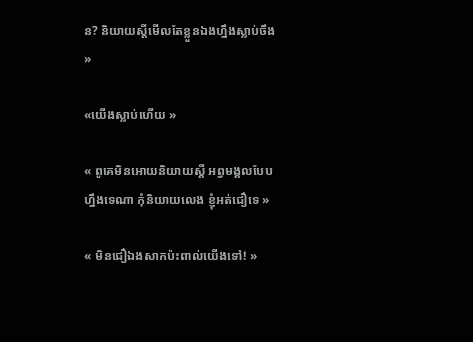ន? និយាយស្តីមើលតែខ្លួនឯងហ្នឹងស្លាប់ចឹង »

«យើងស្លាប់ហើយ »

« ពូគេមិនអោយនិយាយស្ដី អព្វមង្គលបែបហ្នឹងទេណា កុំនិយាយលេង ខ្ញុំអត់ជឿទេ »

« មិនជឿឯងសាកប៉ះពាល់យើងទៅ! »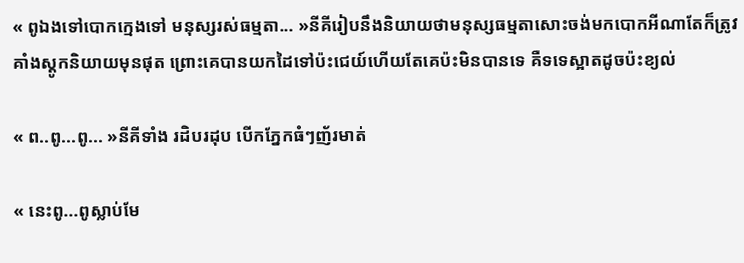« ពូឯងទៅបោកក្មេងទៅ មនុស្សរស់ធម្មតា... »នីគីរៀបនឹងនិយាយថាមនុស្សធម្មតាសោះចង់មកបោកអីណាតែក៏ត្រូវគាំងស្ដូកនិយាយមុនផុត ព្រោះគេបានយកដៃទៅប៉ះជេយ៍ហើយតែគេប៉ះមិនបានទេ គឺទទេស្អាតដូចប៉ះខ្យល់

« ព..ពូ...ពូ... »នីគីទាំង រដិបរដុប បើកភ្នែកធំៗញ័រមាត់

« នេះពូ...ពូស្លាប់មែ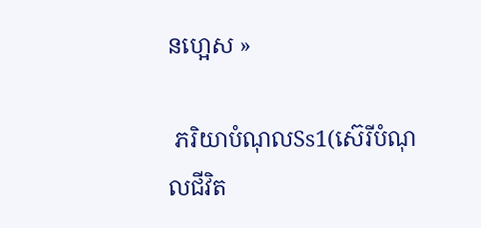នហ្អេស »

 ភរិយាបំណុលSs1(ស៊េរីបំណុលជីវិត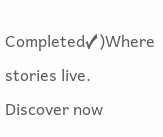Completed✓)Where stories live. Discover now